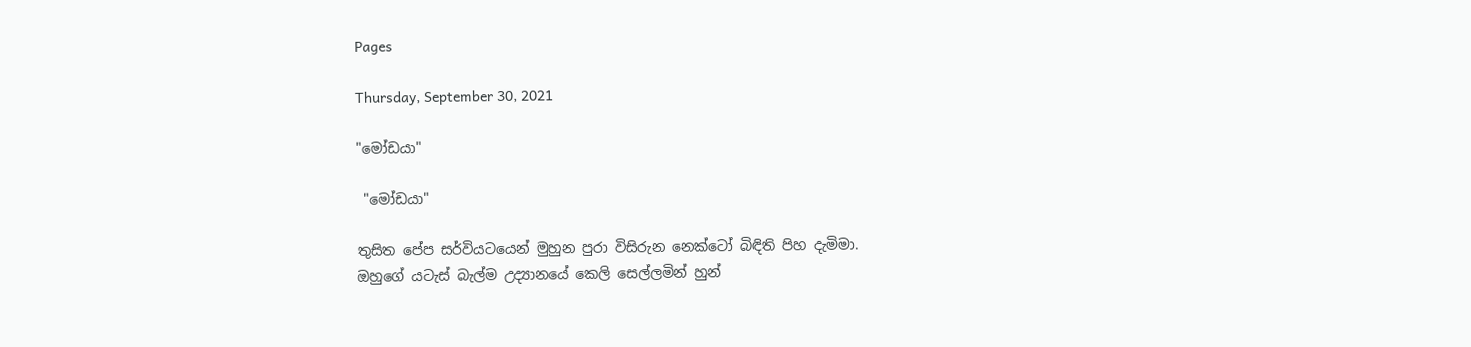Pages

Thursday, September 30, 2021

"මෝඩයා"

 "මෝඩයා"

තුසිත පේප සර්වියටයෙන් මුහුන පුරා විසිරුන නෙක්ටෝ බිඳිති පිහ දැමිමා.
ඔහුගේ යටැස් බැල්ම උද්‍යානයේ කෙලි සෙල්ලමින් හුන්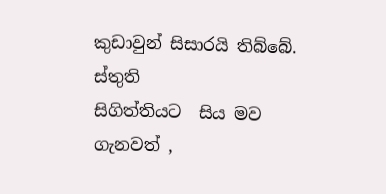කුඩාවුන් සිසාරයි තිබ්බේ.
ස්තුති
සිගිත්තියට  සිය මව ගැනවත් ,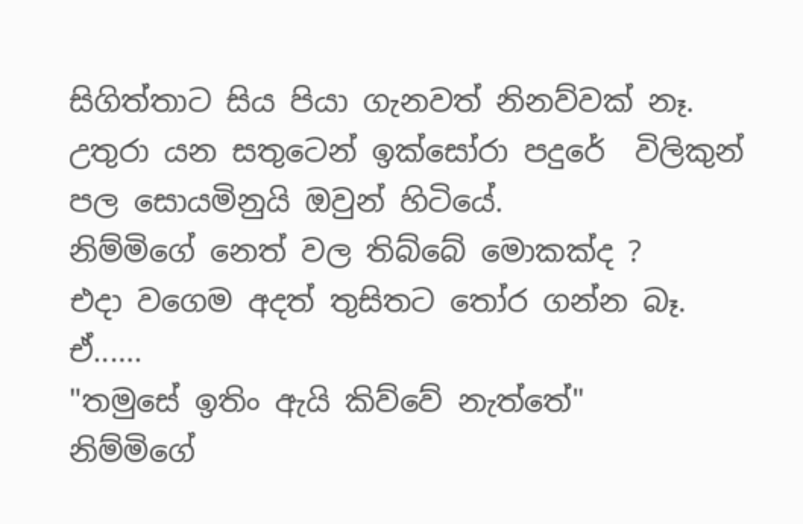සිගිත්තාට සිය පියා ගැනවත් නිනව්වක් නෑ.
උතුරා යන සතුටෙන් ඉක්සෝරා පදුරේ  විලිකුන් පල සොයමිනුයි ඔවුන් හිටියේ.
නිම්මිගේ නෙත් වල තිබ්බේ මොකක්ද ?
එදා වගෙම අදත් තුසිතට තෝර ගන්න බෑ.
ඒ......
"තමුසේ ඉතිං ඇයි කිව්වේ නැත්තේ"
නිම්මිගේ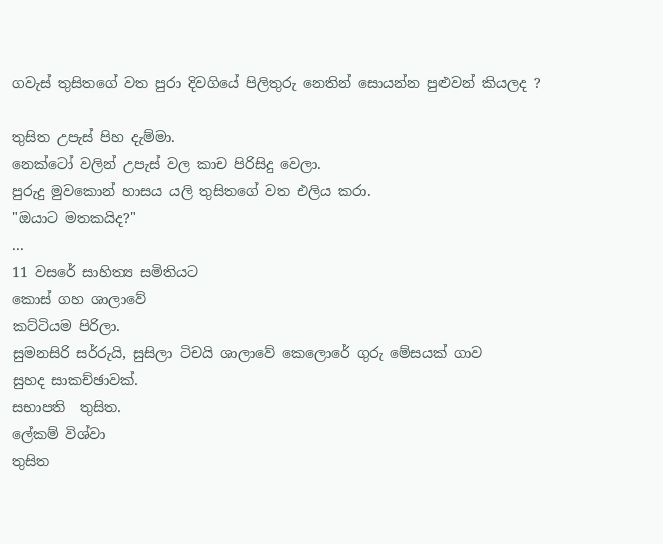ගවැස් තුසිතගේ වත පුරා දිවගියේ පිලිතුරු නෙතින් සොයන්න පුළුවන් කියලද ?

තුසිත උපැස් පිහ දැම්මා.
නෙක්ටෝ වලින් උපැස් වල කාච පිරිසිදු වෙලා.
පුරුදු මුවකොන් හාසය යලි තුසිතගේ වත එලිය කරා.
"ඔයාට මතකයිද?"
...
11 වසරේ සාහිත්‍ය සමිතියට
කොස් ගහ ශාලාවේ
කට්ටියම පිරිලා.
සුමනසිරි සර්රුයි, සුසිලා ටිචයි ශාලාවේ කෙලොරේ ගුරු මේසයක් ගාව
සුහද සාකච්ඡාවක්.
සභාපති  තුසිත.
ලේකම් විශ්වා
තුසිත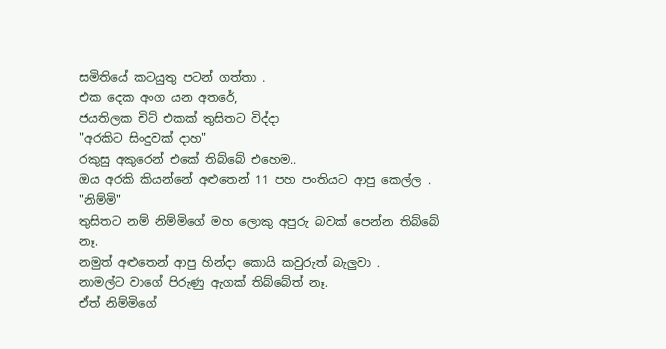සමිතියේ කටයුතු පටන් ගත්තා .
එක දෙක අංග යන අතරේ,
ජයතිලක චිට් එකක් තුසිතට විද්දා
"අරකිට සිංදුවක් දාහ"
රකුසු අකුරෙන් එකේ තිබ්බේ එහෙම..
ඔය අරකි කියන්නේ අළුතෙන් 11 පහ පංතියට ආපු කෙල්ල .
"නිම්මි"
තුසිතට නම් නිම්මිගේ මහ ලොකු අපුරු බවක් පෙන්න තිබ්බේ නෑ.
නමුත් අළුතෙන් ආපු හින්දා කොයි කවුරුත් බැලුවා .
නාමල්ට වාගේ පිරුණු ඇගක් තිබ්බේත් නෑ.
ඒත් නිම්මිගේ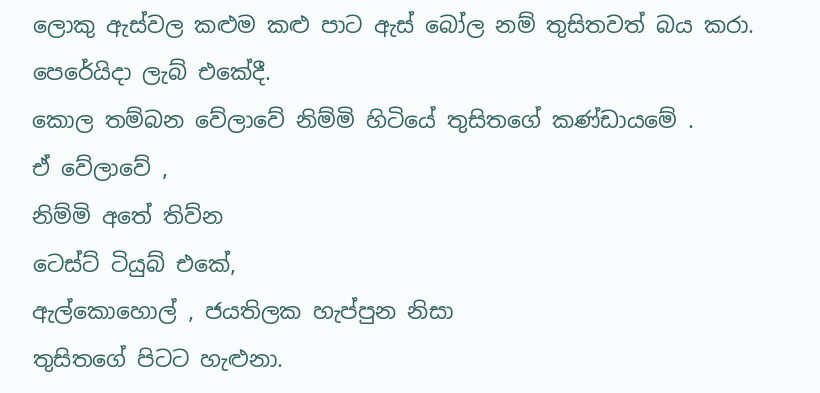ලොකු ඇස්වල කළුම කළු පාට ඇස් බෝල නම් තුසිතවත් බය කරා.
පෙරේයිදා ලැබ් එකේදී.
කොල තම්බන වේලාවේ නිම්මි හිටියේ තුසිතගේ කණ්ඩායමේ .
ඒ වේලාවේ ,
නිම්මි අතේ තිව්න
ටෙස්ට් ටියුබ් එකේ,
ඇල්කොහොල් , ජයතිලක හැප්පුන නිසා
තුසිතගේ පිටට හැළුනා.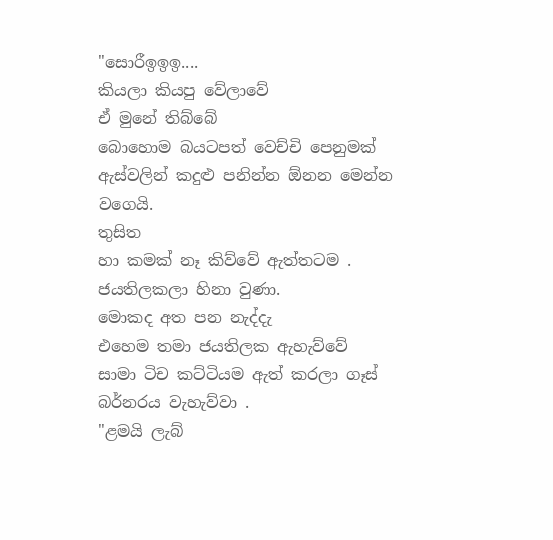"සොරීඉඉඉ....
කියලා කියපු වේලාවේ
ඒ මුනේ තිබ්බේ
බොහොම බයටපත් වෙච්චි පෙනුමක්
ඇස්වලින් කදුළු පනින්න ඕනන මෙන්න
වගෙයි.
තුසිත
හා කමක් නෑ කිව්වේ ඇත්තටම .
ජයතිලකලා හිනා වුණා.
මොකද අත පන නැද්දැ
එහෙම තමා ජයතිලක ඇහැව්වේ
සාමා ටිච කට්ටියම ඇත් කරලා ගෑස් බර්නරය වැහැව්වා .
"ළමයි ලැබ්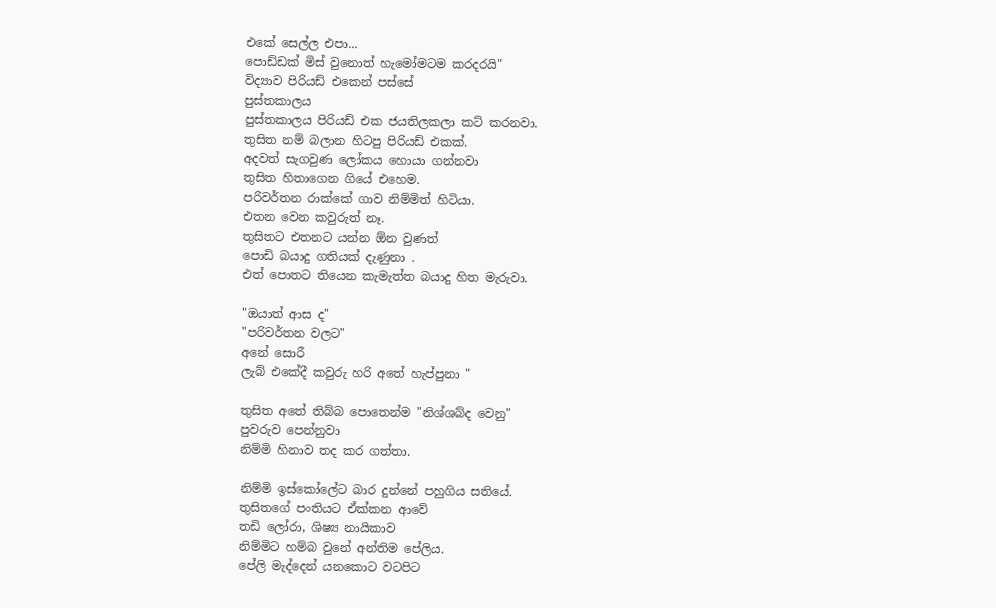එකේ සෙල්ල එපා...
පොඩ්ඩක් මිස් වුනොත් හැමෝමටම කරදරයි"
විද්‍යාව පිරියඩ් එකෙන් පස්සේ
පුස්තකාලය
පුස්තකාලය පිරියඩ් එක ජයතිලකලා කට් කරනවා.
තුසිත නම් බලාන හිටපු පිරියඩ් එකක්.
අදවත් සැගවුණ ලෝකය හොයා ගන්නවා
තුසිත හිතාගෙන ගියේ එහෙම.
පරිවර්තන රාක්කේ ගාව නිම්මිත් හිටියා.
එතන වෙන කවුරුත් නෑ.
තුසිතට එතනට යන්න ඕන වුණත්
පොඩි බයාදු ගතියක් දැණුනා .
එත් පොතට තියෙන කැමැත්ත බයාදු හිත මැරුවා.

"ඔයාත් ආස ද"
"පරිවර්තන වලට"
අනේ සොරී
ලැබ් එකේදී කවුරු හරි අතේ හැප්පුනා "

තුසිත අතේ තිබ්බ පොතෙන්ම "නිශ්ශබ්ද වෙනු"
පුවරුව පෙන්නුවා
නිම්මි හිනාව තද කර ගත්තා.

නිම්මි ඉස්කෝලේට බාර දුන්නේ පහුගිය සතියේ.
තුසිතගේ පංතියට ඒක්කන ආවේ
තඩි ලෝරා, ශිෂ්‍ය නායිකාව
නිම්මිට හම්බ වුනේ අන්තිම පේලිය.
පේලි මැද්දෙන් යනකොට වටපිට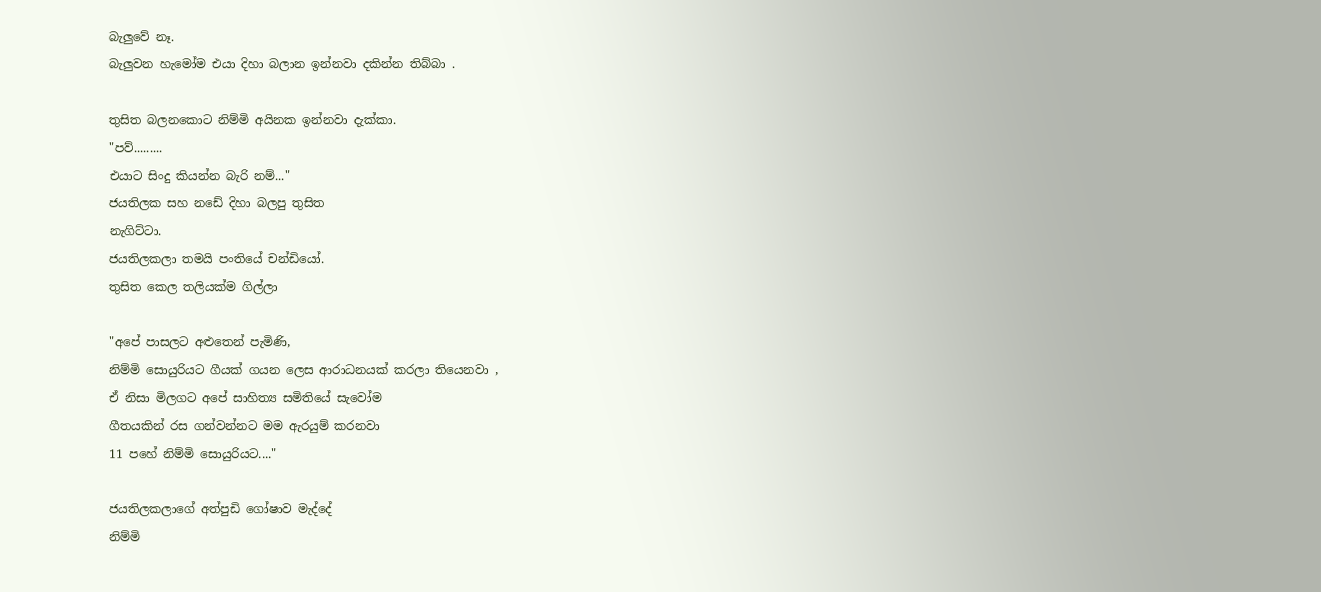බැලුවේ නෑ.
බැලුවන හැමෝම එයා දිහා බලාන ඉන්නවා දකින්න තිබ්බා .

තුසිත බලනකොට නිම්මි අයිනක ඉන්නවා දැක්කා.
"පව්.........
එයාට සිංදු කියන්න බැරි නම්..."
ජයතිලක සහ නඩේ දිහා බලපු තුසිත
නැගිට්ටා.
ජයතිලකලා තමයි පංතියේ චන්ඩියෝ.
තුසිත කෙල තලියක්ම ගිල්ලා

"අපේ පාසලට අළුතෙන් පැමිණි,
නිම්මි සොයුරියට ගීයක් ගයන ලෙස ආරාධනයක් කරලා තියෙනවා ,
ඒ නිසා මිලගට අපේ සාහිත්‍ය සමිතියේ සැවෝම
ගීතයකින් රස ගන්වන්නට මම ඇරයුම් කරනවා
11 පහේ නිම්මි සොයුරියට...."

ජයතිලකලාගේ අත්පුඩි ගෝෂාව මැද්දේ
නිම්මි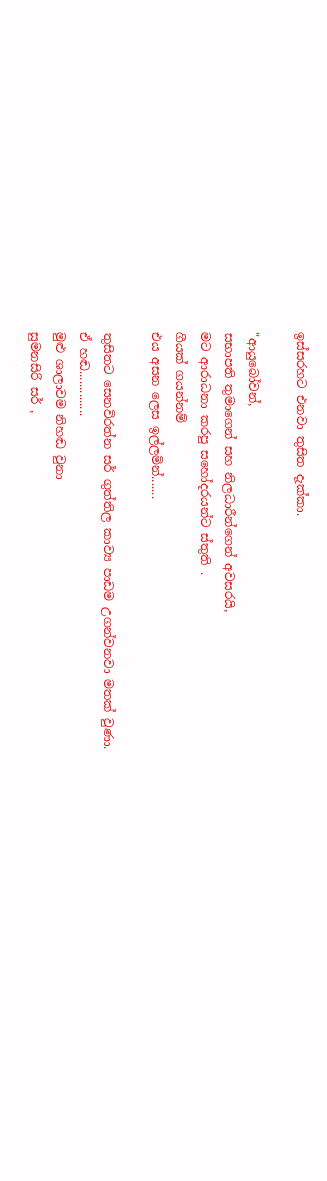ඉස්සරහට එනවා තුසිත දැක්කා.

"ආයුබෝවන්,
සභාපති තුමාගෙන් සහ නිලධාරීන්ගෙන් අවසරයි,
මට ආරාධනා කරපු සහෝදරයන්ට ස්තුති .
ගීයක් ගයන්නම්
එය අසන ලෙස ඉල්ලමින්.......

තුසිතට සෙනවිරත්න සර් ගුත්තිල කාව්‍ය පාඩම උගන්වනවා මතක් වුණා.
ඒ හඬ..............
මුළු ශාලාවම නිහඬ වුනා
සුමනසිරි සර් ,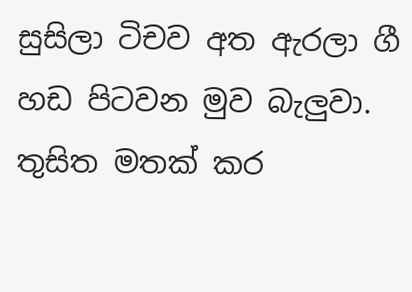සුසිලා ටිචව අත ඇරලා ගී හඩ පිටවන මුව බැලුවා.
තුසිත මතක් කර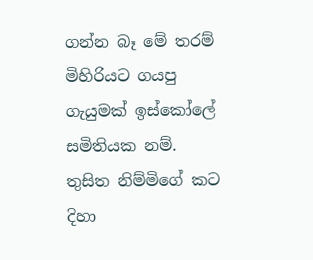ගන්න බෑ මේ තරම් මිහිරියට ගයපු ගැයුමක් ඉස්කෝලේ සමිතියක නම්.
තුසිත නිම්මිගේ කට දිහා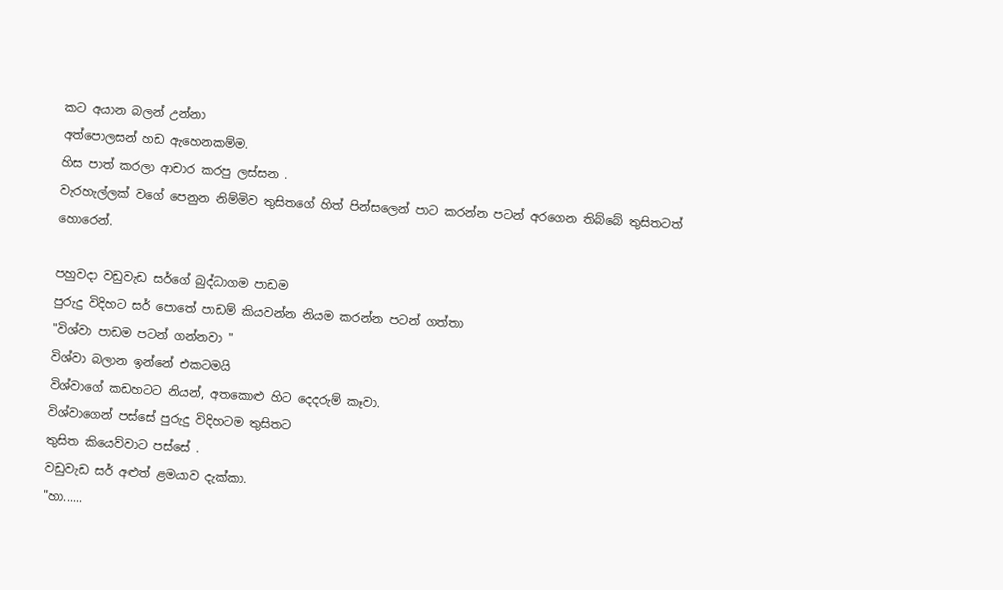කට අයාන බලන් උන්නා
අත්පොලසන් හඩ ඇහෙනකම්ම.
හිස පාත් කරලා ආචාර කරපු ලස්සන .
වැරහැල්ලක් වගේ පෙනුන නිම්මිව තුසිතගේ හිත් පින්සලෙන් පාට කරන්න පටන් අරගෙන තිබ්බේ තුසිතටත් හොරෙන්.

පහුවදා වඩුවැඩ සර්ගේ බුද්ධාගම පාඩම
පුරුදු විදිහට සර් පොතේ පාඩම් කියවන්න නියම කරන්න පටන් ගත්තා
"විශ්වා පාඩම පටන් ගන්නවා "
විශ්වා බලාන ඉන්නේ එකටමයි
විශ්වාගේ කඩහටට නියන්, අතකොළු හිට දෙදරුම් කෑවා.
විශ්වාගෙන් පස්සේ පුරුදු විදිහටම තුසිතට
තුසිත කියෙව්වාට පස්සේ .
වඩුවැඩ සර් අළුත් ළමයාව දැක්කා.
"හා......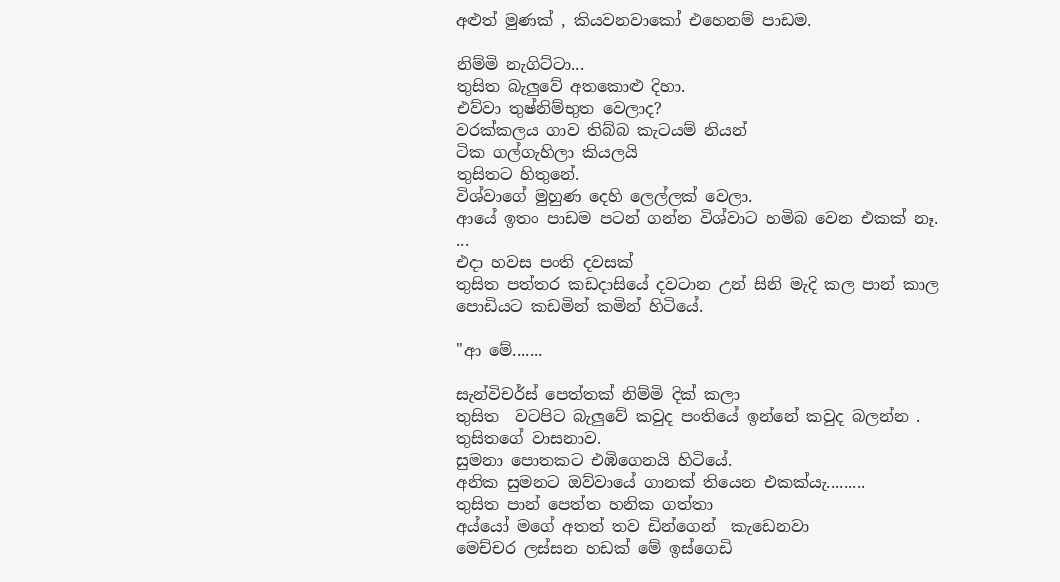අළුත් මුණක් , කියවනවාකෝ එහෙනම් පාඩම.

නිම්මි නැගිට්ටා...
තුසිත බැලුවේ අතකොළු දිහා.
එව්වා තුෂ්නිම්භුත වෙලාද?
වරක්කලය ගාව තිබ්බ කැටයම් නියන්
ටික ගල්ගැහිලා කියලයි
තුසිතට හිතුනේ.
විශ්වාගේ මුහුණ දෙහි ලෙල්ලක් වෙලා.
ආයේ ඉතං පාඩම පටන් ගන්න විශ්වාට හමිබ වෙන එකක් නෑ.
...
එදා හවස පංති දවසක්
තුසිත පත්තර කඩදාසියේ දවටාන උන් සිනි මැදි කල පාන් කාල පොඩියට කඩමින් කමින් හිටියේ.

"ආ මේ.......

සැන්විචර්ස් පෙත්තක් නිම්මි දික් කලා
තුසිත  වටපිට බැලුවේ කවුද පංතියේ ඉන්නේ කවුද බලන්න .
තුසිතගේ වාසනාව.
සුමනා පොතකට එඹිගෙනයි හිටියේ.
අනික සුමනට ඔව්වායේ ගානක් තියෙන එකක්යැ.........
තුසිත පාන් පෙත්ත හනික ගත්තා
අය්යෝ මගේ අතත් තව ඩින්ගෙන්  කැඩෙනවා
මෙච්චර ලස්සන හඩක් මේ ඉස්ගෙඩි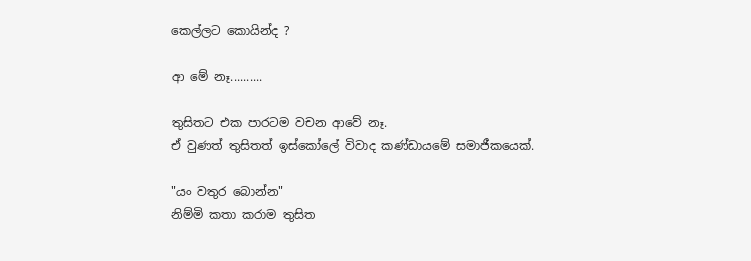කෙල්ලට කොයින්ද ?

ආ මේ නෑ..........

තුසිතට එක පාරටම වචන ආවේ නෑ.
ඒ වුණත් තුසිතත් ඉස්කෝලේ විවාද කණ්ඩායමේ සමාජීකයෙක්.

"යං වතුර බොන්න"
නිම්මි කතා කරාම තුසිත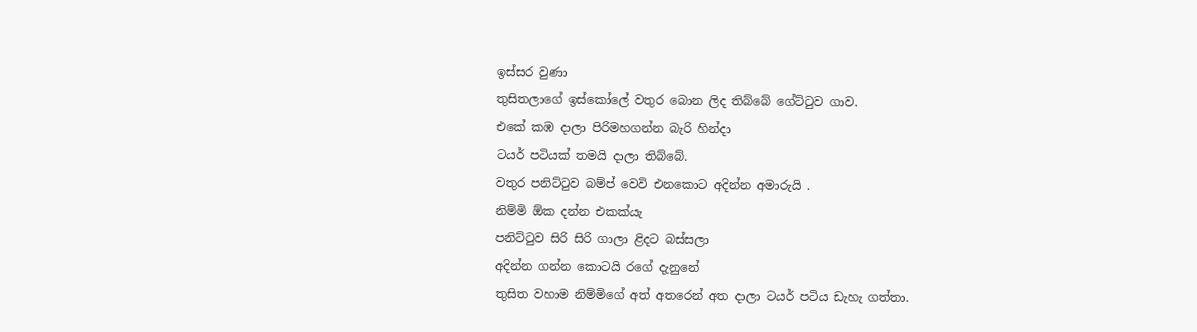ඉස්සර වුණා
තුසිතලාගේ ඉස්කෝලේ වතුර බොන ලිද තිබ්බේ ගේට්ටුව ගාව.
එකේ කඹ දාලා පිරිමහගන්න බැරි හින්දා
ටයර් පටියක් තමයි දාලා තිබ්බේ.
වතුර පනිට්ටුව බම්ප් වෙවි එනකොට අදින්න අමාරුයි .
නිම්මි ඕක දන්න එකක්යැ
පනිට්ටුව සිරි සිරි ගාලා ළිදට බස්සලා
අදින්න ගන්න කොටයි රගේ දැනුනේ
තුසිත වහාම නිම්මිගේ අත් අතරෙන් අත දාලා ටයර් පටිය ඩැහැ ගත්තා.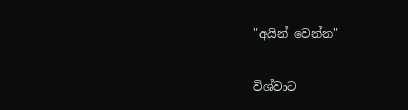"අයින් වෙන්න"

විශ්වාට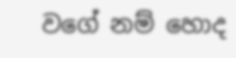වගේ නම් හොද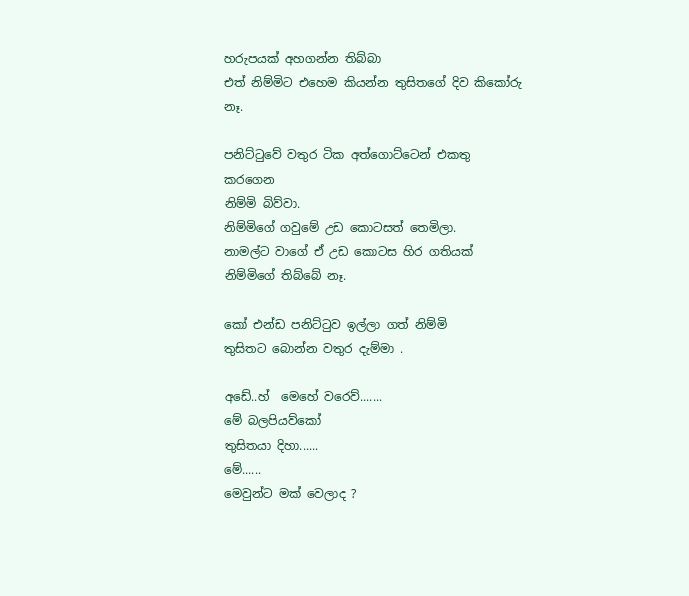හරුපයක් අහගන්න තිබ්බා
එත් නිම්මිට එහෙම කියන්න තුසිතගේ දිව කිකෝරු නෑ.

පනිට්ටුවේ වතුර ටික අත්ගොට්ටෙන් එකතු කරගෙන
නිම්මි බිව්වා.
නිම්මිගේ ගවුමේ උඩ කොටසත් තෙමිලා.
නාමල්ට වාගේ ඒ උඩ කොටස හිර ගතියක් නිම්මිගේ තිබ්බේ නෑ.

කෝ එන්ඩ පනිට්ටුව ඉල්ලා ගත් නිම්මි
තුසිතට බොන්න වතුර දැම්මා .

අඩේ..හ්  මෙහේ වරෙව්.......
මේ බලපියව්කෝ
තුසිතයා දිහා......
මේ......
මෙවුන්ට මක් වෙලාද ?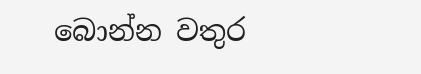බොන්න වතුර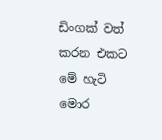ඩිංගක් වත් කරන එකට මේ හැටි මොර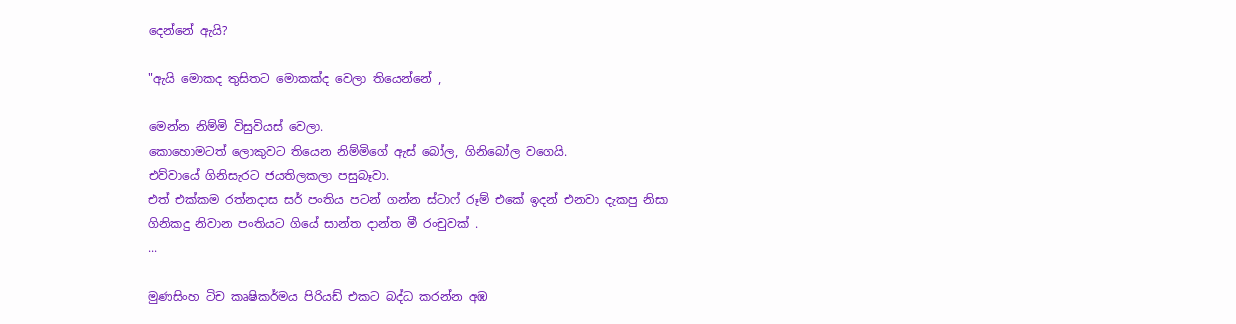දෙන්නේ ඇයි?

"ඇයි මොකද තුසිතට මොකක්ද වෙලා තියෙන්නේ ,

මෙන්න නිම්මි විසුවියස් වෙලා.
කොහොමටත් ලොකුවට තියෙන නිම්මිගේ ඇස් බෝල, ගිනිබෝල වගෙයි.
එව්වායේ ගිනිසැරට ජයතිලකලා පසුබෑවා.
එත් එක්කම රත්නදාස සර් පංතිය පටන් ගන්න ස්ටාෆ් රූම් එකේ ඉදන් එනවා දැකපු නිසා
ගිනිකදු නිවාන පංතියට ගියේ සාන්ත දාන්ත මී රංචුවක් .
...

මුණසිංහ ටිච කෘෂිකර්මය පිරියඩ් එකට බද්ධ කරන්න අඹ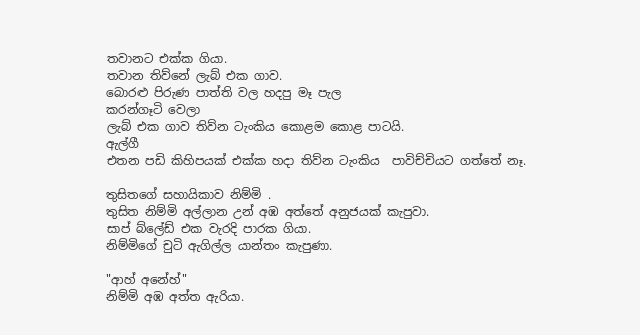තවානට එක්ක ගියා.
තවාන තිව්නේ ලැබ් එක ගාව.
බොරළු පිරුණ පාත්ති වල හදපු මෑ පැල
කරන්ගෑටි වෙලා
ලැබ් එක ගාව තිව්න ටැංකිය කොළම කොළ පාටයි.
ඇල්ගී
එතන පඩි කිහිපයක් එක්ක හදා තිව්න ටැංකිය  පාවිච්චියට ගත්තේ නෑ.

තුසිතගේ සහායිකාව නිම්මි .
තුසිත නිම්මි අල්ලාන උන් අඹ අත්තේ අනුජයක් කැපුවා.
සාප් බ්ලේඩ් එක වැරදි පාරක ගියා.
නිම්මිගේ චුටි ඇගිල්ල යාන්තං කැපුණා.

"ආහ් අනේහ්"
නිම්මි අඹ අත්ත ඇරියා.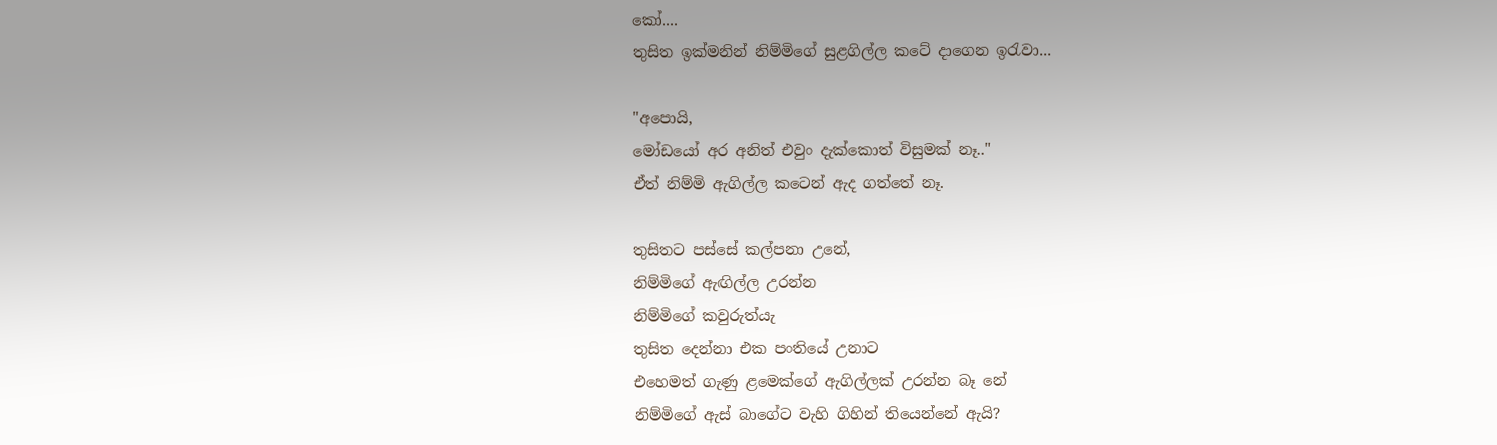කෝ....
තුසිත ඉක්මනින් නිම්මිගේ සුළගිල්ල කටේ දාගෙන ඉරැවා...

"අපොයි,
මෝඩයෝ අර අනිත් එවුං දැක්කොත් විසුමක් නෑ.."
ඒත් නිම්මි ඇගිල්ල කටෙන් ඇද ගත්තේ නෑ.

තුසිතට පස්සේ කල්පනා උනේ,
නිම්මිගේ ඇඟිල්ල උරන්න
නිම්මිගේ කවුරුත්යැ
තුසිත දෙන්නා එක පංතියේ උනාට
එහෙමත් ගැණු ළමෙක්ගේ ඇගිල්ලක් උරන්න බෑ නේ
නිම්මිගේ ඇස් බාගේට වැහි ගිහින් තියෙන්නේ ඇයි?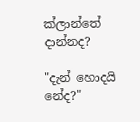ක්ලාන්තේ දාන්නද?

"දැන් හොදයි නේද?"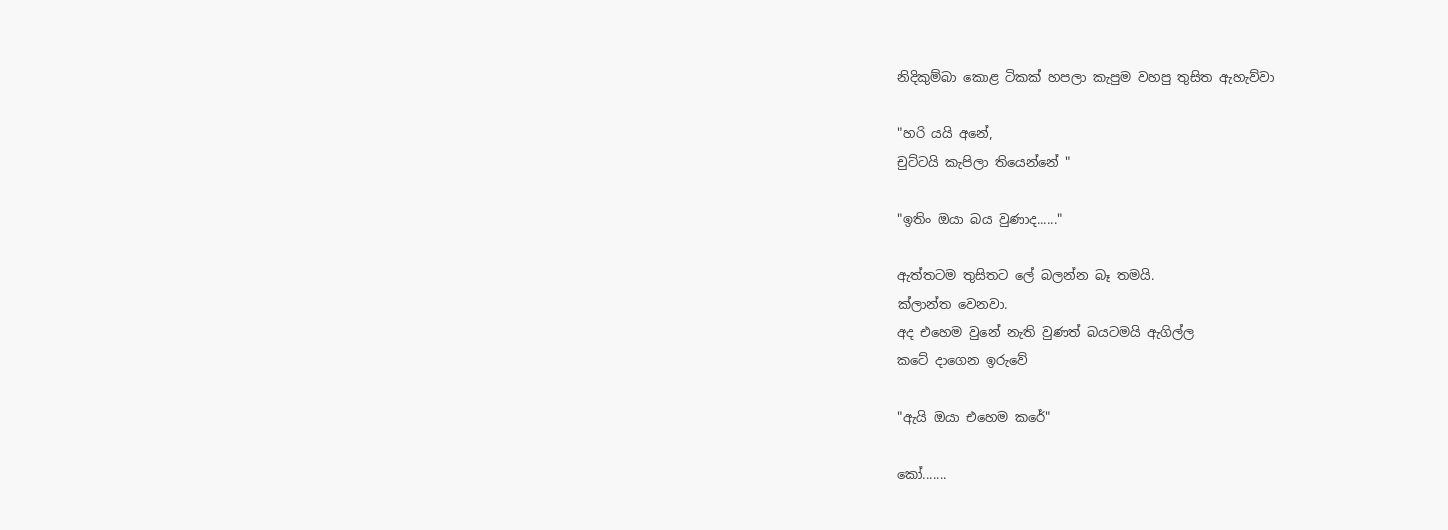නිදිකුම්බා කොළ ටිකක් හපලා කැපුම වහපු තුසිත ඇහැව්වා

"හරි යයි අනේ,
චුට්ටයි කැපිලා තියෙන්නේ "

"ඉතිං ඔයා බය වුණාද......"

ඇත්තටම තුසිතට ලේ බලන්න බෑ තමයි.
ක්ලාන්ත වෙනවා.
අද එහෙම වුනේ නැති වුණත් බයටමයි ඇගිල්ල
කටේ දාගෙන ඉරුවේ

"ඇයි ඔයා එහෙම කරේ"

කෝ.......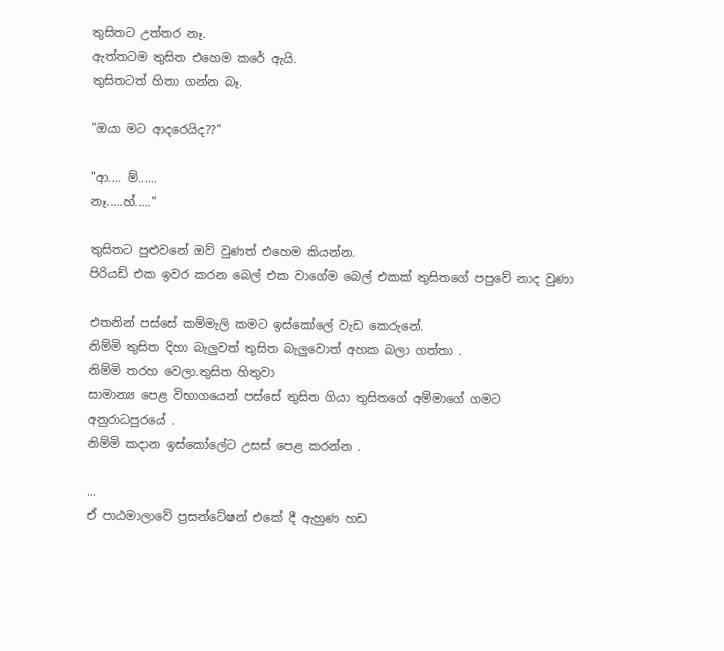තුසිතට උත්තර නෑ.
ඇත්තටම තුසිත එහෙම කරේ ඇයි.
තුසිතටත් හිතා ගන්න බෑ.

"ඔයා මට ආදරෙයිද??"

"ආ.... ම්......
නෑ.....හ්....."

තුසිතට පුළුවනේ ඔව් වුණත් එහෙම කියන්න.
පිරියඩ් එක ඉවර කරන බෙල් එක වාගේම බෙල් එකක් තුසිතගේ පපුවේ නාද වුණා

එතනින් පස්සේ කම්මැලි කමට ඉස්කෝලේ වැඩ කෙරුනේ.
නිම්මි තුසිත දිහා බැලුවත් තුසිත බැලුවොත් අහක බලා ගත්තා .
නිම්මි තරහ වෙලා.තුසිත හිතුවා
සාමාන්‍ය පෙළ විභාගයෙන් පස්සේ තුසිත ගියා තුසිතගේ අම්මාගේ ගමට
අනුරාධපුරයේ .
නිම්මි කදාන ඉස්කෝලේට උසස් පෙළ කරන්න .

...
ඒ පාඨමාලාවේ ප්‍රසන්ටේෂන් එකේ දී ඇහුණ හඩ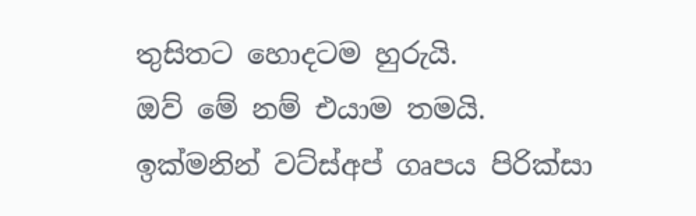තුසිතට හොදටම හුරුයි.
ඔව් මේ නම් එයාම තමයි.
ඉක්මනින් වට්ස්අප් ගෘපය පිරික්සා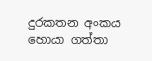දුරකතන අංකය හොයා ගත්තා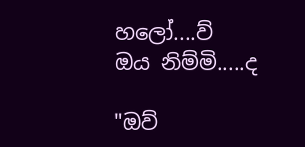හලෝ....ව්
ඔය නිම්මි.....ද

"ඔව්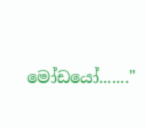මෝඩයෝ......."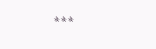***